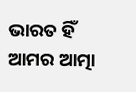ଭାରତ ହିଁ ଆମର ଆତ୍ମା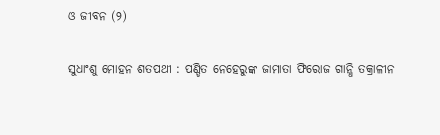ଓ ଜୀବନ (୨)

ସୁଧାଂଶୁ ମୋହନ ଶତପଥୀ : ପଣ୍ଡିତ ନେହେରୁଙ୍କ ଜାମାତା ଫିରୋଜ ଗାନ୍ଧି ତକ୍ରାଳୀନ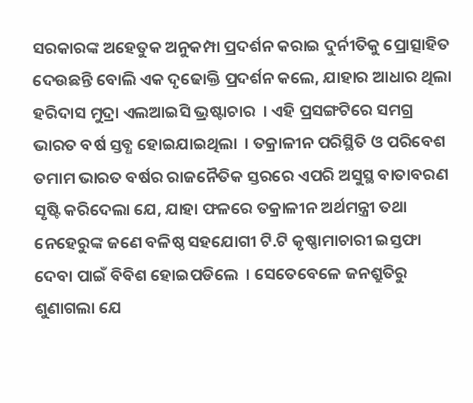ସରକାରଙ୍କ ଅହେତୁକ ଅନୁକମ୍ପା ପ୍ରଦର୍ଶନ କରାଇ ଦୁର୍ନୀତିକୁ ପ୍ରୋତ୍ସାହିତ ଦେଉଛନ୍ତି ବୋଲି ଏକ ଦୃଢୋକ୍ତି ପ୍ରଦର୍ଶନ କଲେ, ଯାହାର ଆଧାର ଥିଲା ହରିଦାସ ମୁଦ୍ରା ଏଲଆଇସି ଭ୍ରଷ୍ଟାଚାର  । ଏହି ପ୍ରସଙ୍ଗଟିରେ ସମଗ୍ର ଭାରତ ବର୍ଷ ସ୍ତବ୍ଧ ହୋଇଯାଇଥିଲା  । ତକ୍ରାଳୀନ ପରିସ୍ଥିତି ଓ ପରିବେଶ ତମାମ ଭାରତ ବର୍ଷର ରାଜନୈତିକ ସ୍ତରରେ ଏପରି ଅସୁସ୍ଥ ବାତାବରଣ ସୃଷ୍ଟି କରିଦେଲା ଯେ, ଯାହା ଫଳରେ ତକ୍ରାଳୀନ ଅର୍ଥମନ୍ତ୍ରୀ ତଥା ନେହେରୁଙ୍କ ଜଣେ ବଳିଷ୍ଠ ସହଯୋଗୀ ଟି.ଟି କୃଷ୍ଣାମାଚାରୀ ଇସ୍ତଫା ଦେବା ପାଇଁ ବିବିଶ ହୋଇପଡିଲେ  । ସେତେବେଳେ ଜନଶ୍ରୁତିରୁ ଶୁଣାଗଲା ଯେ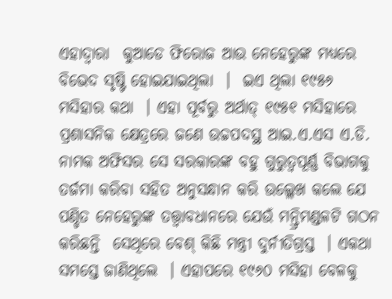ଏହାଦ୍ୱାରା  କୁଆଡେ ଫିରୋଜ ଆଉ ନେହେରୁଙ୍କ ମଧ୍ୟରେ ବିଭେଦ ସୃଷ୍ଟି ହୋଇଯାଇଥିଲା  ।  ଇଏ ଥିଲା ୧୯୫୬ ମସିହାର କଥା  । ଏହା ପୂର୍ବରୁ ଅର୍ଥାତ୍ ୧୯୫୧ ମସିହାରେ ପ୍ରଶାସନିକ କ୍ଷେତ୍ରରେ ଜଣେ ଉଚ୍ଚପଦସ୍ଥ ଆଇ.ଏ.ଏସ ଏ.ଡି. ନାମକ ଅଫିସର ସେ ସରକାରଙ୍କ ବହୁ ଗୁରୁତ୍ୱପୂର୍ଣ୍ଣ ବିଭାଗକୁ ତର୍ଜମା କରିବା ସହିତ ଅନୁସନ୍ଧାନ କରି ଉଲ୍ଲେଖ କଲେ ଯେ ପଣ୍ଡିତ ନେହେରୁଙ୍କ ତତ୍ତ୍ୱାବଧାନରେ ଯେଉଁ ମନ୍ତ୍ରିମଣ୍ଡଳଟି ଗଠନ କରିଛନ୍ତି  ସେଥିରେ ବେଶ୍ କିଛି ମନ୍ତ୍ରୀ ଦୁର୍ନୀତିଗ୍ରସ୍ତ  । ଏକଥା ସମସ୍ତେ ଜାଣିଥିଲେ  । ଏହାପରେ ୧୯୬୦ ମସିହା ବେଳକୁ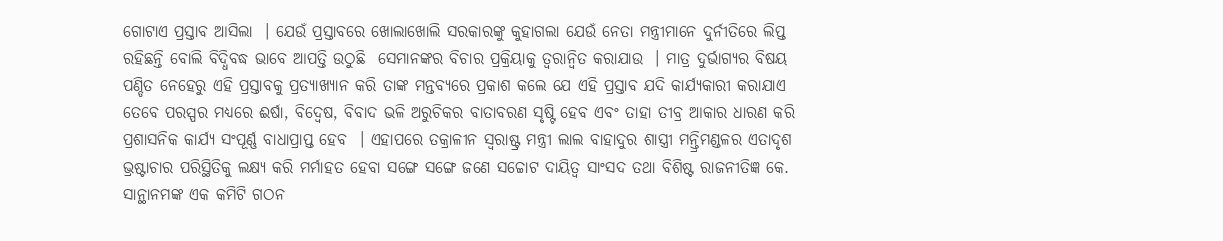ଗୋଟାଏ ପ୍ରସ୍ତାବ ଆସିଲା  । ଯେଉଁ ପ୍ରସ୍ତାବରେ ଖୋଲାଖୋଲି ସରକାରଙ୍କୁ କୁହାଗଲା ଯେଉଁ ନେତା ମନ୍ତ୍ରୀମାନେ ଦୁର୍ନୀତିରେ ଲିପ୍ତ ରହିଛନ୍ତି ବୋଲି ବିଦ୍ଧିବଦ୍ଧ ଭାବେ ଆପତ୍ତି ଉଠୁଛି  ସେମାନଙ୍କର ବିଚାର ପ୍ରକ୍ରିୟାକୁ ତ୍ୱରାନ୍ୱିତ କରାଯାଉ  । ମାତ୍ର ଦୁର୍ଭାଗ୍ୟର ବିଷୟ ପଣ୍ଡିତ ନେହେରୁ ଏହି ପ୍ରସ୍ତାବକୁ ପ୍ରତ୍ୟାଖ୍ୟାନ କରି ତାଙ୍କ ମନ୍ତବ୍ୟରେ ପ୍ରକାଶ କଲେ ଯେ ଏହି ପ୍ରସ୍ତାବ ଯଦି କାର୍ଯ୍ୟକାରୀ କରାଯାଏ ତେବେ ପରସ୍ପର ମଧ୍ୟରେ ଈର୍ଷା, ବିଦ୍ୱେଷ, ବିବାଦ ଭଳି ଅରୁଚିକର ବାତାବରଣ ସୃଷ୍ଟି ହେବ ଏବଂ ତାହା ତୀବ୍ର ଆକାର ଧାରଣ କରି ପ୍ରଶାସନିକ କାର୍ଯ୍ୟ ସଂପୂର୍ଣ୍ଣ ବାଧାପ୍ରାପ୍ତ ହେବ  । ଏହାପରେ ତକ୍ରାଳୀନ ସ୍ୱରାଷ୍ଟ୍ର ମନ୍ତ୍ରୀ ଲାଲ ବାହାଦୁର ଶାସ୍ତ୍ରୀ ମନ୍ତ୍ରିମଣ୍ଡଳର ଏତାଦୃଶ ଭ୍ରଷ୍ଟାଚାର ପରିସ୍ଥିତିକୁ ଲକ୍ଷ୍ୟ କରି ମର୍ମାହତ ହେବା ସଙ୍ଗେ ସଙ୍ଗେ ଜଣେ ସଚ୍ଚୋଟ ଦାୟିତ୍ୱ ସାଂସଦ ତଥା ବିଶିଷ୍ଟ ରାଜନୀତିଜ୍ଞ କେ. ସାନ୍ଥାନମଙ୍କ ଏକ କମିଟି ଗଠନ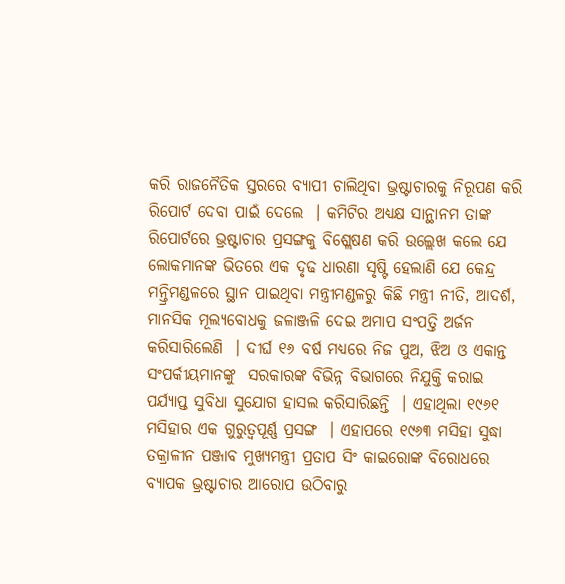କରି ରାଜନୈତିକ ସ୍ତରରେ ବ୍ୟାପୀ ଚାଲିଥିବା ଭ୍ରଷ୍ଟାଚାରକୁ ନିରୂପଣ କରି ରିପୋର୍ଟ ଦେବା ପାଇଁ ଦେଲେ  । କମିଟିର ଅଧ୍ୟକ୍ଷ ସାନ୍ଥାନମ ତାଙ୍କ ରିପୋର୍ଟରେ ଭ୍ରଷ୍ଟାଚାର ପ୍ରସଙ୍ଗକୁ ବିଶ୍ଲେଷଣ କରି ଉଲ୍ଲେଖ କଲେ ଯେ ଲୋକମାନଙ୍କ ଭିତରେ ଏକ ଦୃଢ ଧାରଣା ସୃଷ୍ଟି ହେଲାଣି ଯେ କେନ୍ଦ୍ର ମନ୍ତ୍ରିମଣ୍ଡଳରେ ସ୍ଥାନ ପାଇଥିବା ମନ୍ତ୍ରୀମଣ୍ଡଳରୁ କିଛି ମନ୍ତ୍ରୀ ନୀତି, ଆଦର୍ଶ, ମାନସିକ ମୂଲ୍ୟବୋଧକୁ ଜଳାଞ୍ଜଳି ଦେଇ ଅମାପ ସଂପତ୍ତି ଅର୍ଜନ କରିସାରିଲେଣି  । ଦୀର୍ଘ ୧୬ ବର୍ଷ ମଧ୍ୟରେ ନିଜ ପୁଅ, ଝିଅ ଓ ଏକାନ୍ତ ସଂପର୍କୀୟମାନଙ୍କୁ  ସରକାରଙ୍କ ବିଭିନ୍ନ ବିଭାଗରେ ନିଯୁକ୍ତି କରାଇ ପର୍ଯ୍ୟାପ୍ତ ସୁବିଧା ସୁଯୋଗ ହାସଲ କରିସାରିଛନ୍ତି  । ଏହାଥିଲା ୧୯୬୧ ମସିହାର ଏକ ଗୁରୁତ୍ୱପୂର୍ଣ୍ଣ ପ୍ରସଙ୍ଗ  । ଏହାପରେ ୧୯୬୩ ମସିହା ସୁଦ୍ଧା ତକ୍ରାଳୀନ ପଞ୍ଜାବ ମୁଖ୍ୟମନ୍ତ୍ରୀ ପ୍ରତାପ ସିଂ କାଇରୋଙ୍କ ବିରୋଧରେ ବ୍ୟାପକ ଭ୍ରଷ୍ଟାଚାର ଆରୋପ ଉଠିବାରୁ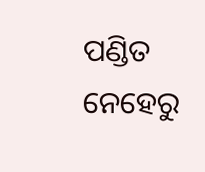ପଣ୍ଡିତ ନେହେରୁ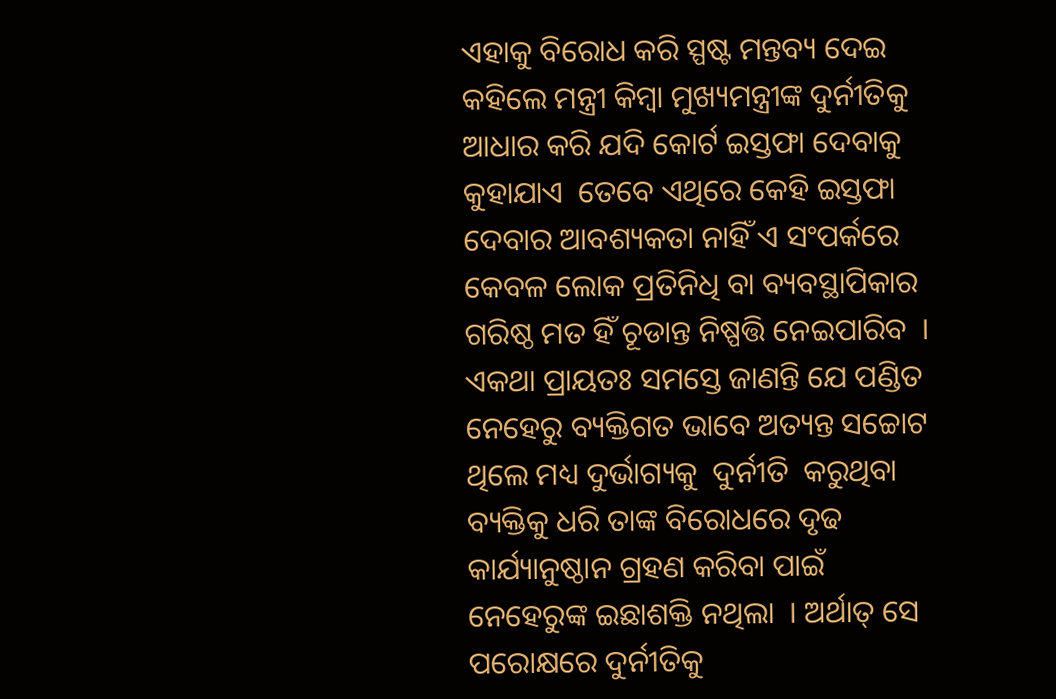ଏହାକୁ ବିରୋଧ କରି ସ୍ପଷ୍ଟ ମନ୍ତବ୍ୟ ଦେଇ କହିଲେ ମନ୍ତ୍ରୀ କିମ୍ବା ମୁଖ୍ୟମନ୍ତ୍ରୀଙ୍କ ଦୁର୍ନୀତିକୁ ଆଧାର କରି ଯଦି କୋର୍ଟ ଇସ୍ତଫା ଦେବାକୁ କୁହାଯାଏ  ତେବେ ଏଥିରେ କେହି ଇସ୍ତଫା ଦେବାର ଆବଶ୍ୟକତା ନାହିଁ ଏ ସଂପର୍କରେ କେବଳ ଲୋକ ପ୍ରତିନିଧି ବା ବ୍ୟବସ୍ଥାପିକାର ଗରିଷ୍ଠ ମତ ହିଁ ଚୂଡାନ୍ତ ନିଷ୍ପତ୍ତି ନେଇପାରିବ  । ଏକଥା ପ୍ରାୟତଃ ସମସ୍ତେ ଜାଣନ୍ତି ଯେ ପଣ୍ଡିତ ନେହେରୁ ବ୍ୟକ୍ତିଗତ ଭାବେ ଅତ୍ୟନ୍ତ ସଚ୍ଚୋଟ ଥିଲେ ମଧ୍ୟ ଦୁର୍ଭାଗ୍ୟକୁ  ଦୁର୍ନୀତି  କରୁଥିବା ବ୍ୟକ୍ତିକୁ ଧରି ତାଙ୍କ ବିରୋଧରେ ଦୃଢ କାର୍ଯ୍ୟାନୁଷ୍ଠାନ ଗ୍ରହଣ କରିବା ପାଇଁ ନେହେରୁଙ୍କ ଇଛାଶକ୍ତି ନଥିଲା  । ଅର୍ଥାତ୍ ସେ ପରୋକ୍ଷରେ ଦୁର୍ନୀତିକୁ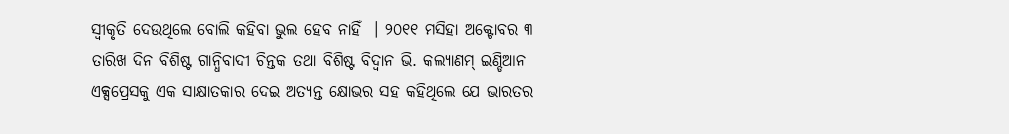ସ୍ୱୀକୃତି ଦେଉଥିଲେ ବୋଲି କହିବା ଭୁଲ ହେବ ନାହିଁ  । ୨୦୧୧ ମସିହା ଅକ୍ଟୋବର ୩  ତାରିଖ ଦିନ ବିଶିଷ୍ଟ ଗାନ୍ଧିବାଦୀ ଚିନ୍ତକ ତଥା ବିଶିଷ୍ଟ ବିଦ୍ୱାନ ଭି. କଲ୍ୟାଣମ୍ ଇଣ୍ଡିଆନ ଏକ୍ସପ୍ରେସକୁ ଏକ ସାକ୍ଷାତକାର ଦେଇ ଅତ୍ୟନ୍ତ କ୍ଷୋଭର ସହ କହିଥିଲେ ଯେ ଭାରତର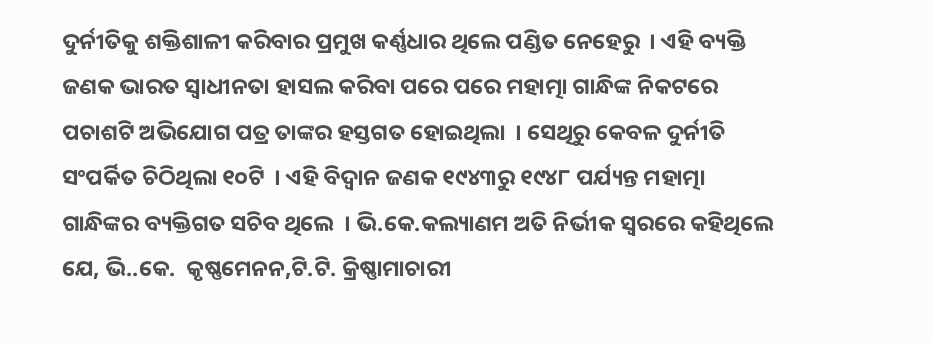ଦୁର୍ନୀତିକୁ ଶକ୍ତିଶାଳୀ କରିବାର ପ୍ରମୁଖ କର୍ଣ୍ଣଧାର ଥିଲେ ପଣ୍ଡିତ ନେହେରୁ  । ଏହି ବ୍ୟକ୍ତି ଜଣକ ଭାରତ ସ୍ୱାଧୀନତା ହାସଲ କରିବା ପରେ ପରେ ମହାତ୍ମା ଗାନ୍ଧିଙ୍କ ନିକଟରେ ପଚାଶଟି ଅଭିଯୋଗ ପତ୍ର ତାଙ୍କର ହସ୍ତଗତ ହୋଇଥିଲା  । ସେଥିରୁ କେବଳ ଦୁର୍ନୀତି ସଂପର୍କିତ ଚିଠିଥିଲା ୧୦ଟି  । ଏହି ବିଦ୍ୱାନ ଜଣକ ୧୯୪୩ରୁ ୧୯୪୮ ପର୍ଯ୍ୟନ୍ତ ମହାତ୍ମା ଗାନ୍ଧିଙ୍କର ବ୍ୟକ୍ତିଗତ ସଚିବ ଥିଲେ  । ଭି.କେ.କଲ୍ୟାଣମ ଅତି ନିର୍ଭୀକ ସ୍ୱରରେ କହିଥିଲେ ଯେ, ଭି..କେ.  କୃଷ୍ଣମେନନ,ଟି.ଟି. କ୍ରିଷ୍ଣାମାଚାରୀ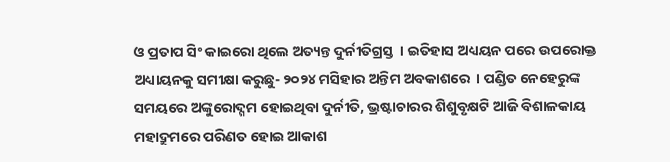ଓ ପ୍ରତାପ ସିଂ କାଇରୋ ଥିଲେ ଅତ୍ୟନ୍ତ ଦୁର୍ନୀତିଗ୍ରସ୍ତ  । ଇତିହାସ ଅଧ୍ୟୟନ ପରେ ଉପରୋକ୍ତ ଅଧ୍ୟାୟନକୁ ସମୀକ୍ଷା କରୁଛୁ- ୨୦୨୪ ମସିହାର ଅନ୍ତିମ ଅବକାଶରେ  । ପଣ୍ଡିତ ନେହେରୁଙ୍କ ସମୟରେ ଅଙ୍କୁରୋଦ୍ଗମ ହୋଇଥିବା ଦୁର୍ନୀତି, ଭ୍ରଷ୍ଟାଚାରର ଶିଶୁବୃକ୍ଷଟି ଆଜି ବିଶାଳକାୟ ମହାଦ୍ରୁମରେ ପରିଣତ ହୋଇ ଆକାଶ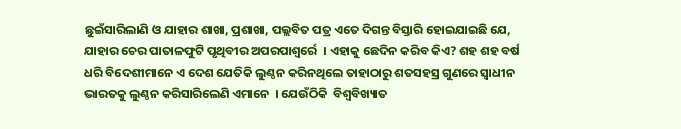ଛୁଇଁସାରିଲାଣି ଓ ଯାହାର ଶାଖା, ପ୍ରଶାଖା, ପଲ୍ଲବିତ ପତ୍ର ଏତେ ଦିଗନ୍ତ ବିସ୍ତାରି ହୋଇଯାଇଛି ଯେ, ଯାହାର ଚେର ପାତାଳଫୁଟି ପୃଥିବୀର ଅପରପାଶ୍ୱର୍ରେ  । ଏହାକୁ ଛେଦିନ କରିବ କିଏ? ଶହ ଶହ ବର୍ଷ ଧରି ବିଦେଶୀମାନେ ଏ ଦେଶ ଯେତିକି ଲୁଣ୍ଠନ କରିନଥିଲେ ତାହାଠାରୁ ଶତସହସ୍ର ଗୁଣରେ ସ୍ୱାଧୀନ ଭାରତକୁ ଲୁଣ୍ଠନ କରିସାରିଲେଣି ଏମାନେ  । ଯେଉଁଠିକି  ବିଶ୍ୱବିଖ୍ୟାତ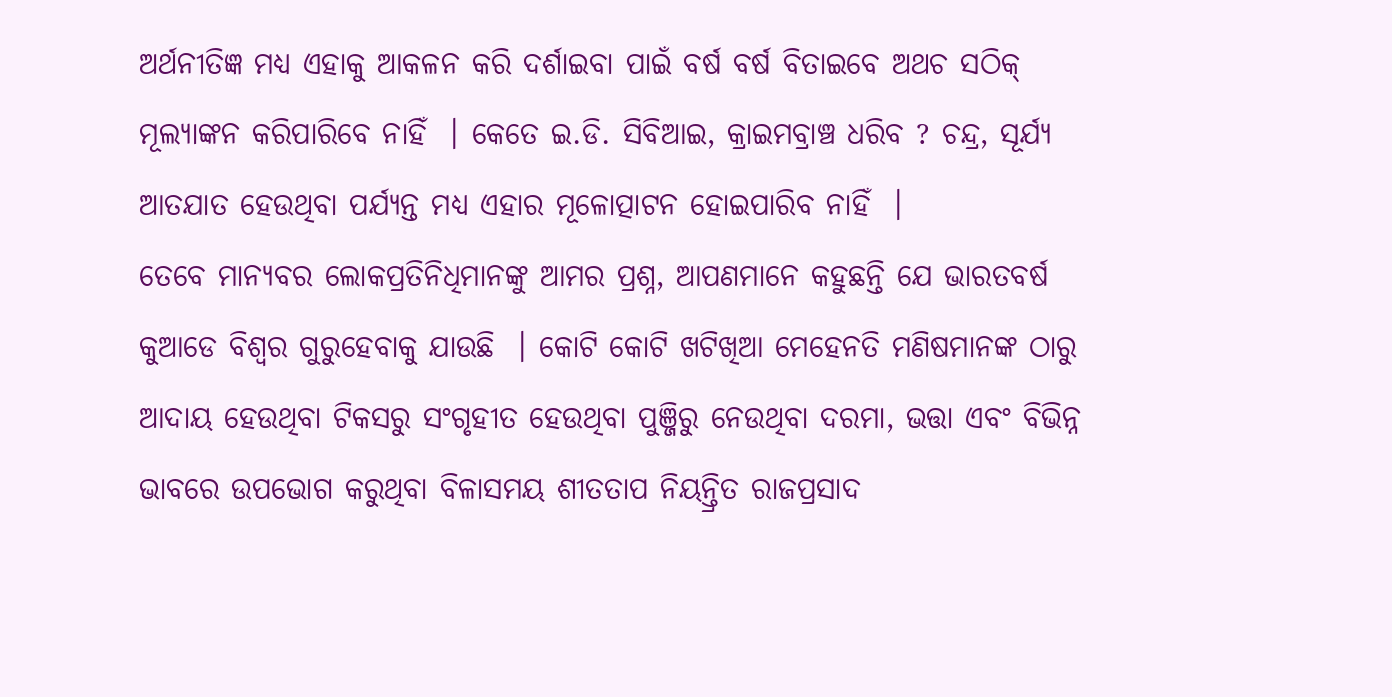ଅର୍ଥନୀତିଜ୍ଞ ମଧ୍ୟ ଏହାକୁ ଆକଳନ କରି ଦର୍ଶାଇବା ପାଇଁ ବର୍ଷ ବର୍ଷ ବିତାଇବେ ଅଥଚ ସଠିକ୍ ମୂଲ୍ୟାଙ୍କନ କରିପାରିବେ ନାହିଁ  । କେତେ ଇ.ଡି. ସିବିଆଇ, କ୍ରାଇମବ୍ରାଞ୍ଚ ଧରିବ ? ଚନ୍ଦ୍ର, ସୂର୍ଯ୍ୟ ଆତଯାତ ହେଉଥିବା ପର୍ଯ୍ୟନ୍ତ ମଧ୍ୟ ଏହାର ମୂଳୋତ୍ପାଟନ ହୋଇପାରିବ ନାହିଁ  ।
ତେବେ ମାନ୍ୟବର ଲୋକପ୍ରତିନିଧିମାନଙ୍କୁ ଆମର ପ୍ରଶ୍ନ, ଆପଣମାନେ କହୁଛନ୍ତି ଯେ ଭାରତବର୍ଷ କୁଆଡେ ବିଶ୍ୱର ଗୁରୁହେବାକୁ ଯାଉଛି  । କୋଟି କୋଟି ଖଟିଖିଆ ମେହେନତି ମଣିଷମାନଙ୍କ ଠାରୁ ଆଦାୟ ହେଉଥିବା ଟିକସରୁ ସଂଗୃହୀତ ହେଉଥିବା ପୁଞ୍ଜିରୁ ନେଉଥିବା ଦରମା, ଭତ୍ତା ଏବଂ ବିଭିନ୍ନ ଭାବରେ ଉପଭୋଗ କରୁଥିବା ବିଳାସମୟ ଶୀତତାପ ନିୟନ୍ତ୍ରିତ ରାଜପ୍ରସାଦ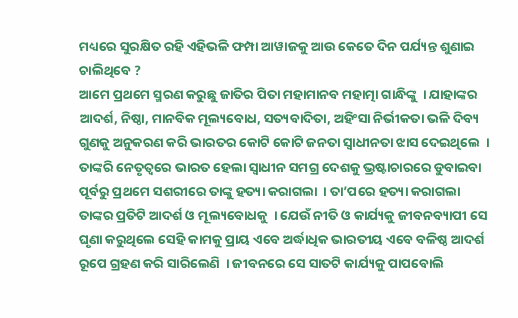ମଧ୍ୟରେ ସୁରକ୍ଷିତ ରହି ଏହିଭଳି ଫମ୍ପା ଆୱାଜକୁ ଆଉ କେତେ ଦିନ ପର୍ଯ୍ୟନ୍ତ ଶୁଣାଇ ଚାଲିଥିବେ ?
ଆମେ ପ୍ରଥମେ ସ୍ମରଣ କରୁଛୁ ଜାତିର ପିତା ମହାମାନବ ମହାତ୍ମା ଗାନ୍ଧିଙ୍କୁ  । ଯାହାଙ୍କର ଆଦର୍ଶ, ନିଷ୍ଠା, ମାନବିକ ମୂଲ୍ୟବୋଧ, ସତ୍ୟବାଦିତା, ଅହିଂସା ନିର୍ଭୀକତା ଭଳି ଦିବ୍ୟ ଗୁଣକୁ ଅନୁକରଣ କରି ଭାରତର କୋଟି କୋଟି ଜନତା ସ୍ୱାଧୀନତା ଝାସ ଦେଇଥିଲେ  । ତାଙ୍କରି ନେତୃତ୍ୱରେ ଭାରତ ହେଲା ସ୍ୱାଧୀନ ସମଗ୍ର ଦେଶକୁ ଭ୍ରଷ୍ଟାଚାରରେ ଡୁବାଇବା ପୂର୍ବରୁ ପ୍ରଥମେ ସଶରୀରେ ତାଙ୍କୁ ହତ୍ୟା କରାଗଲା  । ତା’ପରେ ହତ୍ୟା କରାଗଲା ତାଙ୍କର ପ୍ରତିଟି ଆଦର୍ଶ ଓ ମୂଲ୍ୟବୋଧକୁ  । ଯେଉଁ ନୀତି ଓ କାର୍ଯ୍ୟକୁ ଜୀବନବ୍ୟାପୀ ସେ ଘୃଣା କରୁଥିଲେ ସେହି କାମକୁ ପ୍ରାୟ ଏବେ ଅର୍ଦ୍ଧାଧିକ ଭାରତୀୟ ଏବେ ବଳିଷ୍ଠ ଆଦର୍ଶ ରୂପେ ଗ୍ରହଣ କରି ସାରିଲେଣି  । ଜୀବନରେ ସେ ସାତଟି କାର୍ଯ୍ୟକୁ ପାପବୋଲି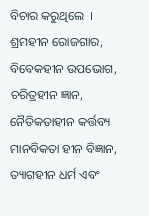ବିଚାର କରୁଥିଲେ  । ଶ୍ରମହୀନ ରୋଜଗାର, ବିବେକହୀନ ଉପଭୋଗ, ଚରିତ୍ରହୀନ ଜ୍ଞାନ, ନୈତିକତାହୀନ କର୍ତ୍ତବ୍ୟ ମାନବିକତା ହୀନ ବିଜ୍ଞାନ, ତ୍ୟାଗହୀନ ଧର୍ମ ଏବଂ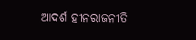ଆଦର୍ଶ ହୀନରାଜନୀତି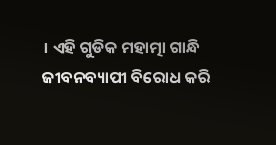। ଏହି ଗୁଡିକ ମହାତ୍ମା ଗାନ୍ଧି ଜୀବନବ୍ୟାପୀ ବିରୋଧ କରି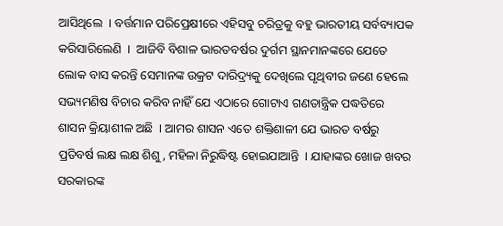ଆସିଥିଲେ  । ବର୍ତ୍ତମାନ ପରିପ୍ରେକ୍ଷୀରେ ଏହିସବୁ ଚରିତ୍ରକୁ ବହୁ ଭାରତୀୟ ସର୍ବବ୍ୟାପକ କରିସାରିଲେଣି  ।  ଆଜିବି ବିଶାଳ ଭାରତବର୍ଷର ଦୁର୍ଗମ ସ୍ଥାନମାନଙ୍କରେ ଯେତେ ଲୋକ ବାସ କରନ୍ତି ସେମାନଙ୍କ ଉକ୍ରଟ ଦାରିଦ୍ର୍ୟକୁ ଦେଖିଲେ ପୃଥିବୀର ଜଣେ ହେଲେ ସଭ୍ୟମଣିଷ ବିଚାର କରିବ ନାହିଁ ଯେ ଏଠାରେ ଗୋଟାଏ ଗଣତାନ୍ତ୍ରିକ ପଦ୍ଧତିରେ ଶାସନ କ୍ରିୟାଶୀଳ ଅଛି  । ଆମର ଶାସନ ଏତେ ଶକ୍ତିଶାଳୀ ଯେ ଭାରତ ବର୍ଷରୁ ପ୍ରତିବର୍ଷ ଲକ୍ଷ ଲକ୍ଷ ଶିଶୁ, ମହିଳା ନିରୁଦ୍ଧିଷ୍ଟ ହୋଇଯାଆନ୍ତି  । ଯାହାଙ୍କର ଖୋଜ ଖବର ସରକାରଙ୍କ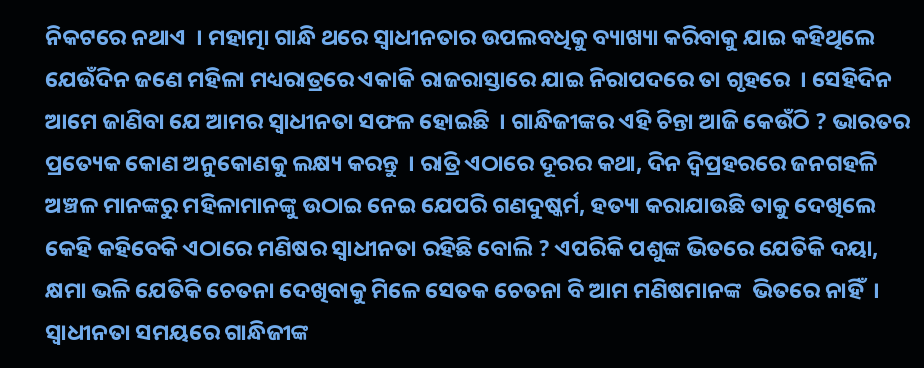ନିକଟରେ ନଥାଏ  । ମହାତ୍ମା ଗାନ୍ଧି ଥରେ ସ୍ୱାଧୀନତାର ଉପଲବଧିକୁ ବ୍ୟାଖ୍ୟା କରିବାକୁ ଯାଇ କହିଥିଲେ ଯେଉଁଦିନ ଜଣେ ମହିଳା ମଧ୍ୟରାତ୍ରରେ ଏକାକି ରାଜରାସ୍ତାରେ ଯାଇ ନିରାପଦରେ ତା ଗୃହରେ  । ସେହିଦିନ ଆମେ ଜାଣିବା ଯେ ଆମର ସ୍ୱାଧୀନତା ସଫଳ ହୋଇଛି  । ଗାନ୍ଧିଜୀଙ୍କର ଏହି ଚିନ୍ତା ଆଜି କେଉଁଠି ? ଭାରତର ପ୍ରତ୍ୟେକ କୋଣ ଅନୁକୋଣକୁ ଲକ୍ଷ୍ୟ କରନ୍ତୁ  । ରାତ୍ରି ଏଠାରେ ଦୂରର କଥା, ଦିନ ଦ୍ୱିପ୍ରହରରେ ଜନଗହଳି ଅଞ୍ଚଳ ମାନଙ୍କରୁ ମହିଳାମାନଙ୍କୁ ଉଠାଇ ନେଇ ଯେପରି ଗଣଦୁଷ୍କର୍ମ, ହତ୍ୟା କରାଯାଉଛି ତାକୁ ଦେଖିଲେ କେହି କହିବେକି ଏଠାରେ ମଣିଷର ସ୍ୱାଧୀନତା ରହିଛି ବୋଲି ? ଏପରିକି ପଶୁଙ୍କ ଭିତରେ ଯେତିକି ଦୟା, କ୍ଷମା ଭଳି ଯେତିକି ଚେତନା ଦେଖିବାକୁ ମିଳେ ସେତକ ଚେତନା ବି ଆମ ମଣିଷମାନଙ୍କ  ଭିତରେ ନାହିଁ  । ସ୍ୱାଧୀନତା ସମୟରେ ଗାନ୍ଧିଜୀଙ୍କ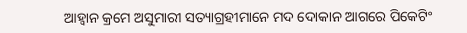ଆହ୍ୱାନ କ୍ରମେ ଅସୁମାରୀ ସତ୍ୟାଗ୍ରହୀମାନେ ମଦ ଦୋକାନ ଆଗରେ ପିକେଟିଂ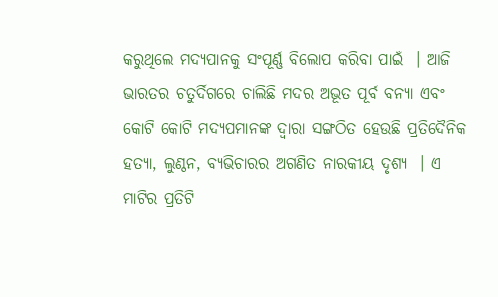କରୁଥିଲେ ମଦ୍ୟପାନକୁ ସଂପୂର୍ଣ୍ଣ ବିଲୋପ କରିବା ପାଇଁ  । ଆଜି ଭାରତର ଚତୁର୍ଦିଗରେ ଚାଲିଛି ମଦର ଅଭୂତ ପୂର୍ବ ବନ୍ୟା ଏବଂ କୋଟି କୋଟି ମଦ୍ୟପମାନଙ୍କ ଦ୍ୱାରା ସଙ୍ଗଠିତ ହେଉଛି ପ୍ରତିଦୈନିକ ହତ୍ୟା, ଲୁଣ୍ଠନ, ବ୍ୟଭିଚାରର ଅଗଣିତ ନାରକୀୟ ଦୃଶ୍ୟ  । ଏ ମାଟିର ପ୍ରତିଟି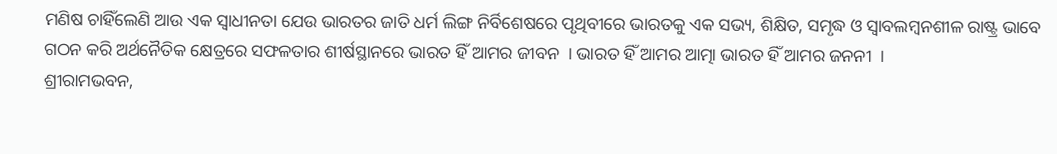ମଣିଷ ଚାହିଁଲେଣି ଆଉ ଏକ ସ୍ୱାଧୀନତା ଯେଉ ଭାରତର ଜାତି ଧର୍ମ ଲିଙ୍ଗ ନିର୍ବିଶେଷରେ ପୃଥିବୀରେ ଭାରତକୁ ଏକ ସଭ୍ୟ, ଶିକ୍ଷିତ, ସମୃଦ୍ଧ ଓ ସ୍ୱାବଲମ୍ବନଶୀଳ ରାଷ୍ଟ୍ର ଭାବେ ଗଠନ କରି ଅର୍ଥନୈତିକ କ୍ଷେତ୍ରରେ ସଫଳତାର ଶୀର୍ଷସ୍ଥାନରେ ଭାରତ ହିଁ ଆମର ଜୀବନ  । ଭାରତ ହିଁ ଆମର ଆତ୍ମା ଭାରତ ହିଁ ଆମର ଜନନୀ  ।
ଶ୍ରୀରାମଭବନ,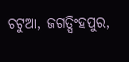ଚଟୁଆ, ଜଗତ୍ସିଂହପୁର,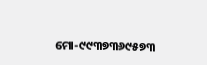ମୋ-୯୯୩୭୩୬୯୫୭୩